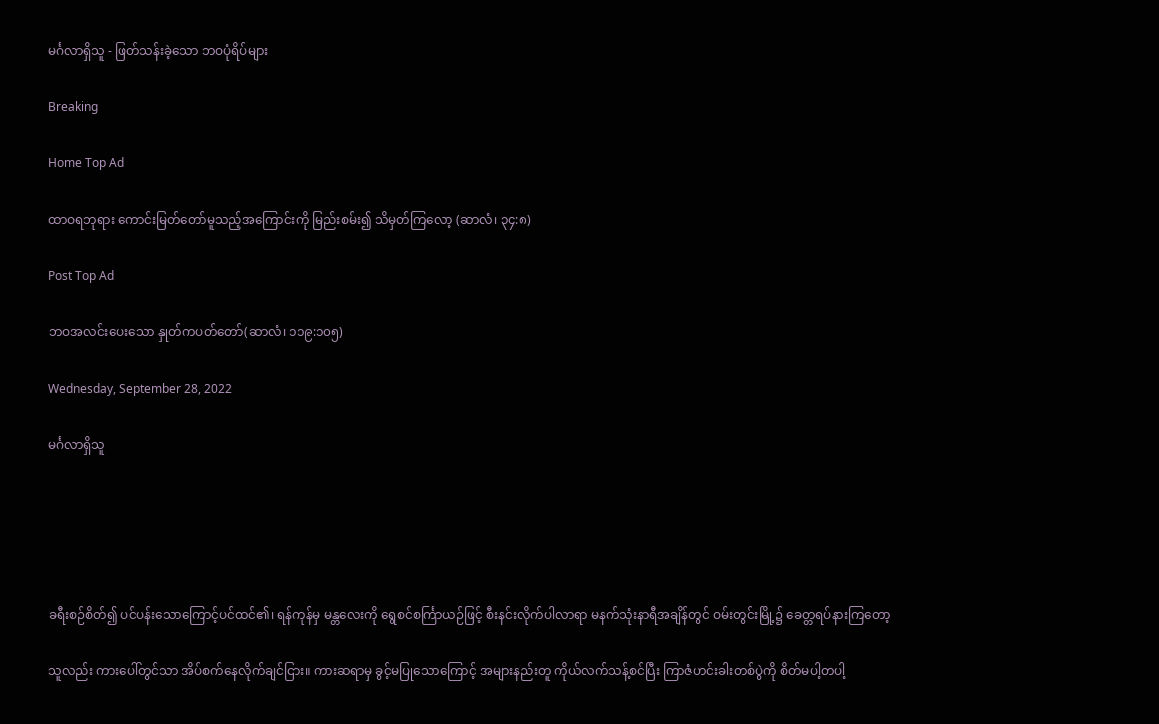မင်္ဂလာရှိသူ - ဖြတ်သန်းခဲ့သော ဘဝပုံရိပ်များ

Breaking

Home Top Ad

ထာဝရဘုရား ကောင်းမြတ်တော်မူသည့်အကြောင်းကို မြည်းစမ်း၍ သိမှတ်ကြလော့ (ဆာလံ၊ ၃၄:၈)

Post Top Ad

ဘဝအလင်းပေးသော နှုတ်ကပတ်တော်(ဆာလံ၊ ၁၁၉:၁၀၅)

Wednesday, September 28, 2022

မင်္ဂလာရှိသူ





ခရီးစဉ်စိတ်၍ ပင်ပန်းသောကြောင့်ပင်ထင်၏၊ ရန်ကုန်မှ မန္တလေးကို ရွေစင်စင်္ကြာယဉ်ဖြင့် စီးနင်းလိုက်ပါလာရာ မနက်သုံးနာရီအချိန်တွင် ဝမ်းတွင်းမြို့၌ ခေတ္တရပ်နားကြတော့

သူလည်း ကားပေါ်တွင်သာ အိပ်စက်နေလိုက်ချင်ငြား။ ကားဆရာမှ ခွင့်မပြုသောကြောင့် အများနည်းတူ ကိုယ်လက်သန့်စင်ပြီး ကြာဇံဟင်းခါးတစ်ပွဲကို စိတ်မပါ့တပါ့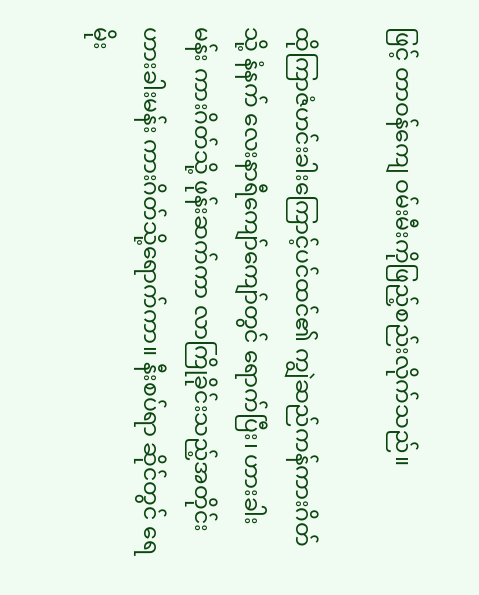ဖြင့် တာဝန်ကျေ ဝမ်းမီးကိုဖြည့်စည်းလိုက်သည်။

ထိုကြာဇံဟင်းခါးကြောင့်ပင်ထင်၏ ကျွဲဆည်ကန်ကားဂိတ်သို့ နံနက် လေးနာရီကျော်ကျော်တွင် ရောက်ပြီး၊ ဟားခါးမန်း ကားဂိတ်သို့ ဖုန်းဆက်ကာ လာကြိုခိုင်းသည့်အတိုင်း ဟားခါးမန်း ကားဂိတ်သို့ရောက်ကာ။ နီးစပ်ရာ ဆိုင်တွင် ရေမိုး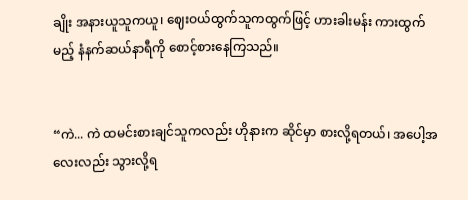ချိုး အနားယူသူကယူ၊ ဈေးဝယ်ထွက်သူကထွက်ဖြင့် ဟားခါးမန်း ကားထွက်မည့် နံနက်ဆယ်နာရီကို စောင့်စားနေကြသည်။


“ကဲ... ကဲ ထမင်းစားချင်သူကလည်း ဟိုနားက ဆိုင်မှာ စားလို့ရတယ်၊ အပေါ့အလေးလည်း သွားလို့ရ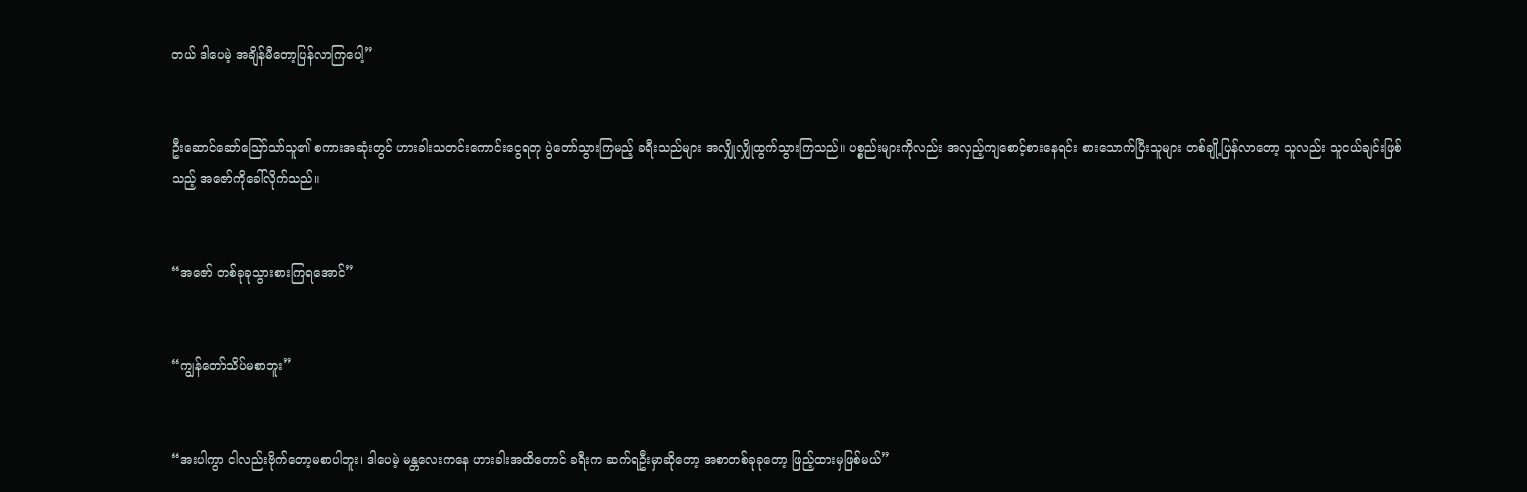တယ် ဒါပေမဲ့ အချိန်မီတော့ပြန်လာကြပေါ့”


ဦးဆောင်ဆော်ဪသာ်သူ၏ စကားအဆုံးတွင် ဟားခါးသတင်းကောင်းငွေရတု ပွဲတော်သွားကြမည့် ခရီးသည်များ အလျှိုလျှိုထွက်သွားကြသည်။ ပစ္စည်းများကိုလည်း အလှည့်ကျစောင့်စားနေရင်း စားသောက်ပြီးသူများ တစ်ချို့ပြန်လာတော့ သူလည်း သူငယ်ချင်းဖြစ်သည့် အဇော်ကိုခေါ်လိုက်သည်။


“အဇော် တစ်ခုခုသွားစားကြရအောင်”


“ကျွန်တော်သိပ်မစာဘူး”


“အးပါကွာ ငါလည်းဗိုက်တော့မစာပါဘူး၊ ဒါပေမဲ့ မန္တလေးကနေ ဟားခါးအထိတောင် ခရီးက ဆက်ရဦးမှာဆိုတော့ အစာတစ်ခုခုတော့ ဖြည့်ထားမှဖြစ်မယ်”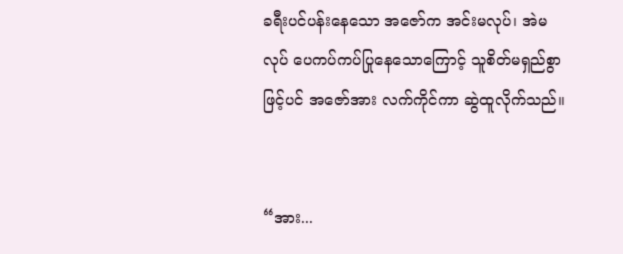ခရီးပင်ပန်းနေသော အဇော်က အင်းမလုပ်၊ အဲမလုပ် ပေကပ်ကပ်ပြုနေသောကြောင့် သူစိတ်မရှည်စွာဖြင့်ပင် အဇော်အား လက်ကိုင်ကာ ဆွဲထူလိုက်သည်။


“အား...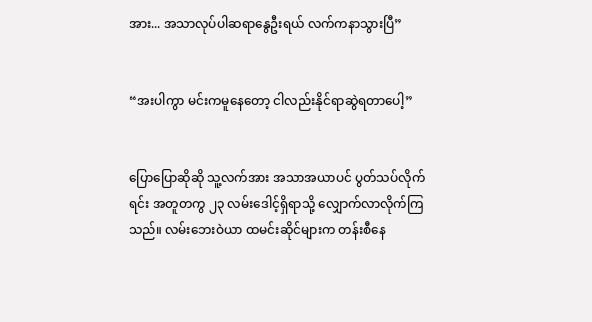အား... အသာလုပ်ပါဆရာနွေဦးရယ် လက်ကနာသွားပြီ”


“အးပါကွာ မင်းကမူနေတော့ ငါလည်းနိုင်ရာဆွဲရတာပေါ့”


ပြောပြောဆိုဆို သူ့လက်အား အသာအယာပင် ပွတ်သပ်လိုက်ရင်း အတူတကွ ၂၃ လမ်းဒေါင့်ရှိရာသို့ လျှောက်လာလိုက်ကြသည်။ လမ်းဘေးဝဲယာ ထမင်းဆိုင်များက တန်းစီနေ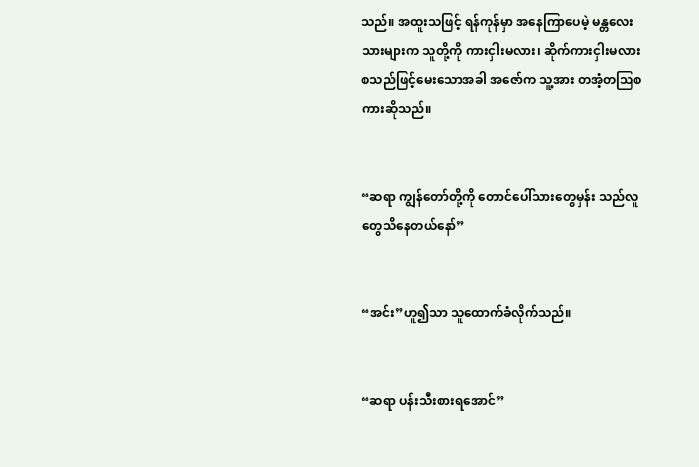သည်။ အထူးသဖြင့် ရန်ကုန်မှာ အနေကြာပေမဲ့ မန္တလေး သားများက သူတို့ကို ကားငှါးမလား၊ ဆိုက်ကားငှါးမလား စသည်ဖြင့်မေးသောအခါ အဇော်က သူ့အား တအံ့တဩစကားဆိုသည်။


“ဆရာ ကျွန်တော်တို့ကို တောင်ပေါ်သားတွေမှန်း သည်လူတွေသိနေတယ်နော်”


“အင်း”ဟူ၍သာ သူထောက်ခံလိုက်သည်။


“ဆရာ ပန်းသီးစားရအောင်”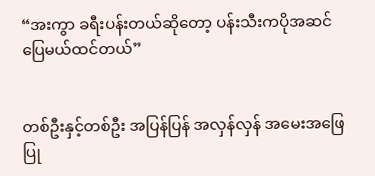“အးကွာ ခရီးပန်းတယ်ဆိုတော့ ပန်းသီးကပိုအဆင်ပြေမယ်ထင်တယ်”


တစ်ဦးနှင့်တစ်ဦး အပြန်ပြန် အလှန်လှန် အမေးအဖြေပြု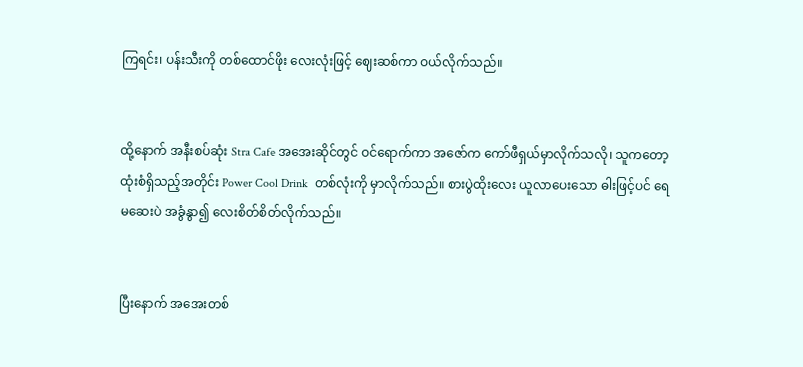ကြရင်း၊ ပန်းသီးကို တစ်ထောင်ဖိုး လေးလုံးဖြင့် ဈေးဆစ်ကာ ဝယ်လိုက်သည်။


ထို့နောက် အနီးစပ်ဆုံး Stra Cafe အအေးဆိုင်တွင် ဝင်ရောက်ကာ အဇော်က ကော်ဖီရှယ်မှာလိုက်သလို၊ သူကတော့ ထုံးစံရှိသည့်အတိုင်း Power Cool Drink  တစ်လုံးကို မှာလိုက်သည်။ စားပွဲထိုးလေး ယူလာပေးသော ဓါးဖြင့်ပင် ရေမဆေးပဲ အခွံနွာ၍ လေးစိတ်စိတ်လိုက်သည်။


ပြီးနောက် အအေးတစ်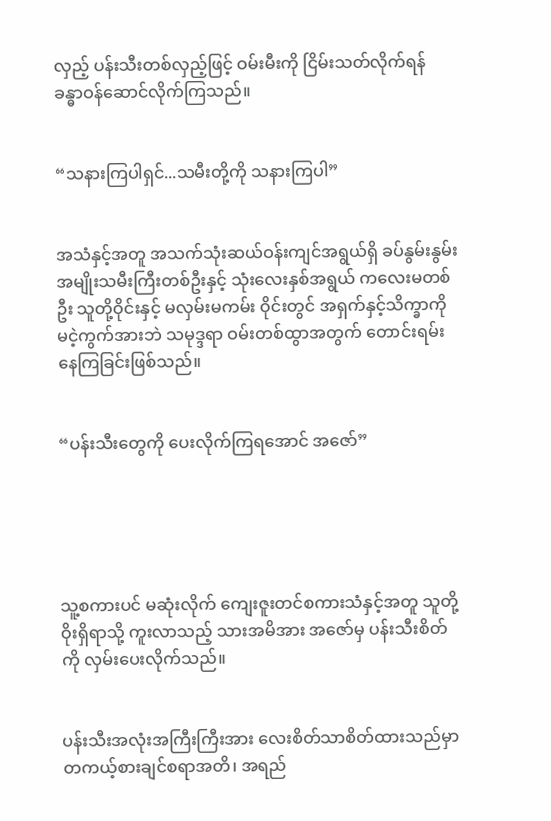လှည့် ပန်းသီးတစ်လှည့်ဖြင့် ဝမ်းမီးကို ငြိမ်းသတ်လိုက်ရန် ခန္ဓာဝန်ဆောင်လိုက်ကြသည်။


“သနားကြပါရှင်...သမီးတို့ကို သနားကြပါ”


အသံနှင့်အတူ အသက်သုံးဆယ်ဝန်းကျင်အရွယ်ရှိ ခပ်နွမ်းနွမ်း အမျိုးသမီးကြီးတစ်ဦးနှင့် သုံးလေးနှစ်အရွယ် ကလေးမတစ်ဦး သူတို့ဝိုင်းနှင့် မလှမ်းမကမ်း ဝိုင်းတွင် အရှက်နှင့်သိက္ခာကို မငဲ့ကွက်အားဘဲ သမုဒ္ဒရာ ဝမ်းတစ်ထွာအတွက် တောင်းရမ်းနေကြခြင်းဖြစ်သည်။


“ပန်းသီးတွေကို ပေးလိုက်ကြရအောင် အဇော်”





သူ့စကားပင် မဆုံးလိုက် ကျေးဇူးတင်စကားသံနှင့်အတူ သူတို့ဝိုးရှိရာသို့ ကူးလာသည့် သားအမိအား အဇော်မှ ပန်းသီးစိတ်ကို လှမ်းပေးလိုက်သည်။


ပန်းသီးအလုံးအကြီးကြီးအား လေးစိတ်သာစိတ်ထားသည်မှာ တကယ့်စားချင်စရာအတိ၊ အရည်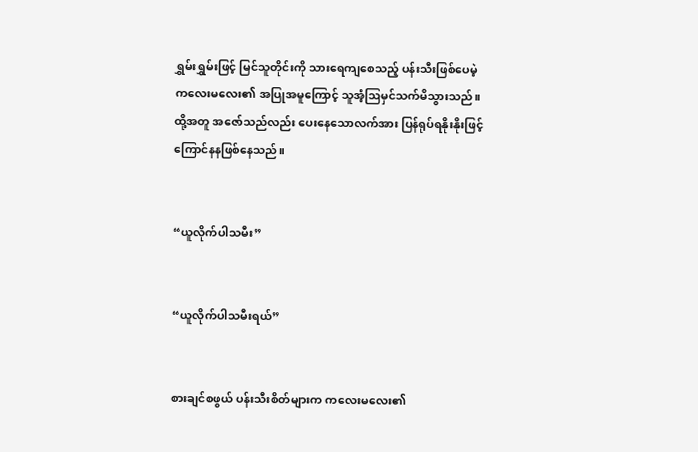ရွှမ်းရွှမ်းဖြင့် မြင်သူတိုင်းကို သားရေကျစေသည့် ပန်းသီးဖြစ်ပေမဲ့ ကလေးမလေး၏ အပြုအမူကြောင့် သူအံ့ဩမှင်သက်မိသွားသည်။ ထို့အတူ အဇော်သည်လည်း ပေးနေသောလက်အား ပြန်ရုပ်ရနိုးနိုးဖြင့် ကြောင်နနဖြစ်နေသည်။


“ယူလိုက်ပါသမီး”


“ယူလိုက်ပါသမီးရယ်”


စားချင်စဖွယ် ပန်းသီးစိတ်များက ကလေးမလေး၏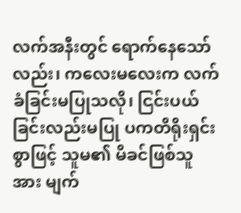လက်အနီးတွင် ရောက်နေသော်လည်း၊ ကလေးမလေးက လက်ခံခြင်းမပြုသလို၊ ငြင်းပယ်ခြင်းလည်းမပြု ပကတိရိုးရှင်းစွာဖြင့် သူမ၏ မိခင်ဖြစ်သူအား မျက်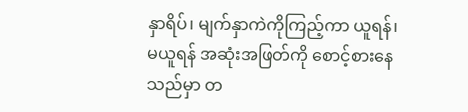နှာရိပ်၊ မျက်နှာကဲကိုကြည့်ကာ ယူရန်၊ မယူရန် အဆုံးအဖြတ်ကို စောင့်စားနေသည်မှာ တ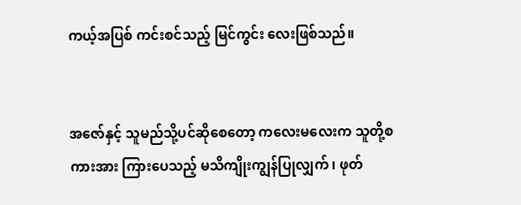ကယ့်အပြစ် ကင်းစင်သည့် မြင်ကွင်း လေးဖြစ်သည်။


အဇော်နှင့် သူမည်သို့ပင်ဆိုစေတော့ ကလေးမလေးက သူတို့စကားအား ကြားပေသည့် မသိကျိုးကျွန်ပြုလျှက်၊ ဖုတ်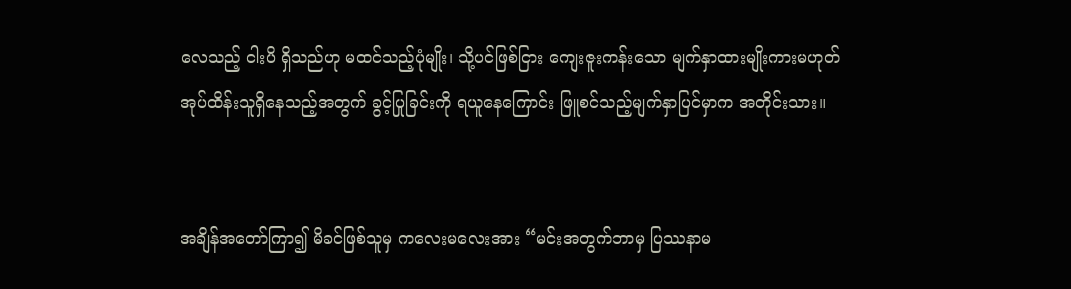လေသည့် ငါးပိ ရှိသည်ဟု မထင်သည့်ပုံမျိုး၊ သို့ပင်ဖြစ်ငြား ကျေးဇူးကန်းသော မျက်နှာထားမျိုးကားမဟုတ် အုပ်ထိန်းသူရှိနေသည့်အတွက် ခွင့်ပြုခြင်းကို ရယူနေကြောင်း ဖြူစင်သည့်မျက်နှာပြင်မှာက အတိုင်းသား။


အချိန်အတော်ကြာ၍ မိခင်ဖြစ်သူမှ ကလေးမလေးအား “မင်းအတွက်ဘာမှ ပြဿနာမ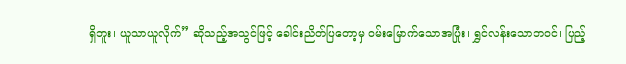ရှိဘူး၊ ယူသာယူလိုက်” ဆိုသည့်အသွင်ဖြင့် ခေါင်းညိတ်ပြတော့မှ ဝမ်းမြောက်သောအပြုံး၊ ရွှင်လန်းသောဘဝင်၊ ပြည့်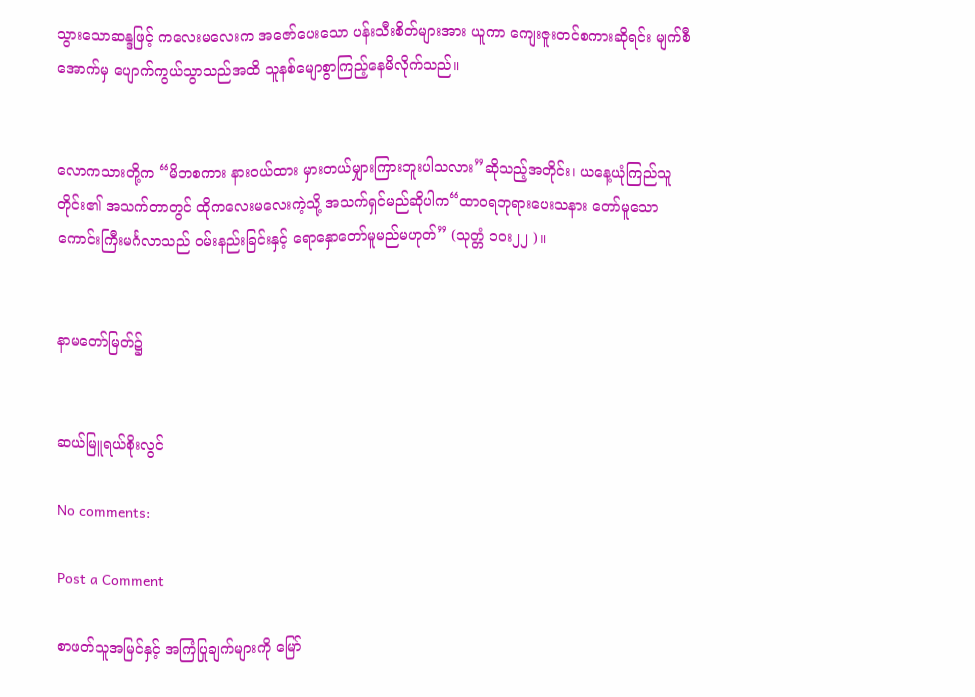သွားသောဆန္ဒဖြင့် ကလေးမလေးက အဇော်ပေးသော ပန်းသီးစိတ်များအား ယူကာ ကျေးဇူးတင်စကားဆိုရင်း မျက်စီအောက်မှ ပျောက်ကွယ်သွာသည်အထိ သူနစ်မျောစွာကြည့်နေမိလိုက်သည်။


လောကသားတို့က “မိဘစကား နားဝယ်ထား မှားတယ်မျှားကြားဘူးပါသလား”ဆိုသည့်အတိုင်း၊ ယနေ့ယုံကြည်သူတိုင်း၏ အသက်တာတွင် ထိုကလေးမလေးကဲ့သို့ အသက်ရှင်မည်ဆိုပါက“ထာဝရဘုရားပေးသနား တော်မူသော ကောင်းကြီးမင်္ဂလာသည် ဝမ်းနည်းခြင်းနှင့် ရောနှောတော်မူမည်မဟုတ်” (သုတ္တံ ၁ဝး၂၂ )။


နာမတော်မြတ်၌


ဆယ်မြူရယ်စိုးလွင်

No comments:

Post a Comment

စာဖတ်သူအမြင်နှင့် အကြံပြုချက်များကို မြော်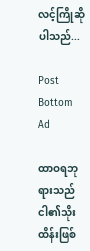လင့်ကြိုဆိုပါသည်...

Post Bottom Ad

ထာဝရဘုရားသည် ငါ၏သိုးထိန်းဖြစ်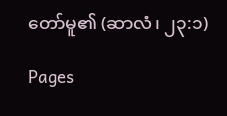တော်မူ၏ (ဆာလံ၊ ၂၃:၁)

Pages